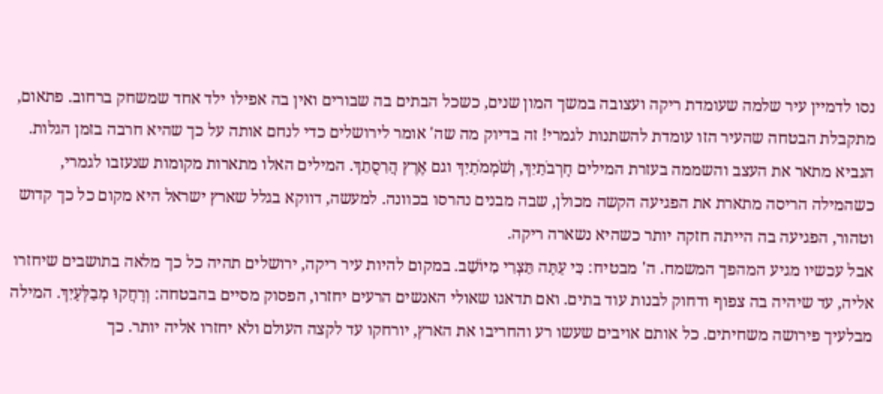נסו לדמיין עיר שלמה שעומדת ריקה ועצובה במשך המון שנים, כשכל הבתים בה שבורים ואין בה אפילו ילד אחד שמשחק ברחוב. פתאום, מתקבלת הבטחה שהעיר הזו עומדת להשתנות לגמרי! זה בדיוק מה שה' אומר לירושלים כדי לנחם אותה על כך שהיא חרבה בזמן הגלות. הנביא מתאר את העצב והשממה בעזרת המילים חׇרְבֹתַיִךְ, וְשֹׁמְמֹתַיִךְ וגם אֶרֶץ הֲרִסֻתֵךְ. המילים האלו מתארות מקומות שנעזבו לגמרי, כשהמילה הריסה מתארת את הפגיעה הקשה מכולן, שבה מבנים נהרסו בכוונה. למעשה, דווקא בגלל שארץ ישראל היא מקום כל כך קדוש וטהור, הפגיעה בה הייתה חזקה יותר כשהיא נשארה ריקה.
אבל עכשיו מגיע המהפך המשמח. ה' מבטיח: כִּי עַתָּה תֵּצְרִי מִיּוֹשֵׁב. במקום להיות עיר ריקה, ירושלים תהיה כל כך מלאה בתושבים שיחזרו אליה, עד שיהיה בה צפוף ודחוק לבנות עוד בתים. ואם תדאגו שאולי האנשים הרעים יחזרו, הפסוק מסיים בהבטחה: וְרָחֲקוּ מְבַלְּעָיִךְ. המילה מבלעיך פירושה משחיתים. כל אותם אויבים שעשו רע והחריבו את הארץ, יורחקו עד לקצה העולם ולא יחזרו אליה יותר. כך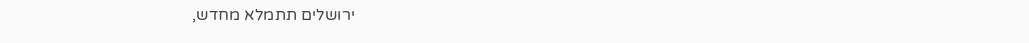ירושלים תתמלא מחדש,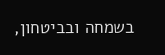בשמחה ובביטחון,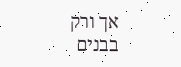אך ורק בבנים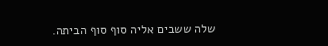שלה ששבים אליה סוף סוף הביתה.